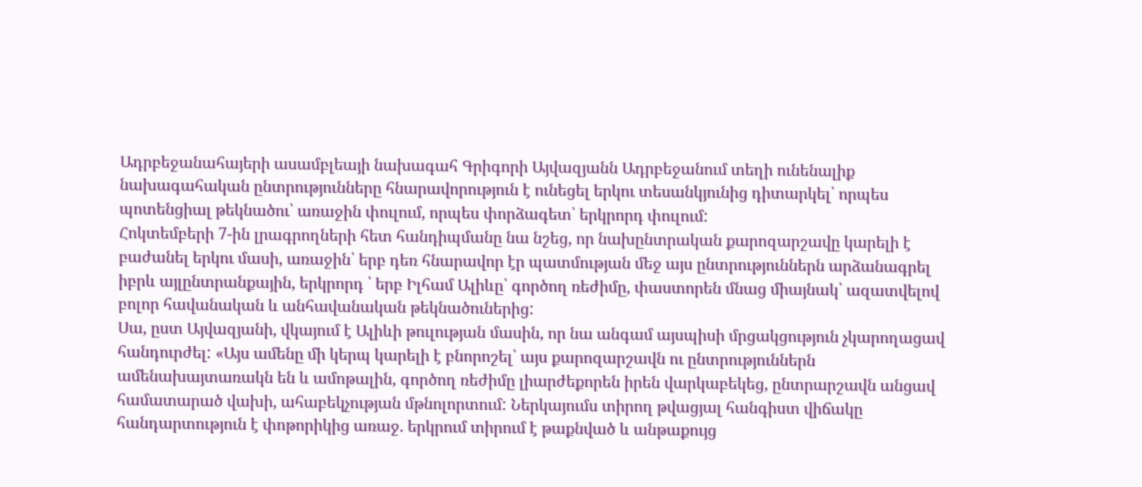Ադրբեջանահայերի ասամբլեայի նախագահ Գրիգորի Այվազյանն Ադրբեջանում տեղի ունենալիք նախագահական ընտրությունները հնարավորություն է ունեցել երկու տեսանկյունից դիտարկել՝ որպես պոտենցիալ թեկնածու՝ առաջին փուլում, որպես փորձագետ՝ երկրորդ փուլում:
Հոկտեմբերի 7-ին լրագրողների հետ հանդիպմանը նա նշեց, որ նախընտրական քարոզարշավը կարելի է բաժանել երկու մասի, առաջին՝ երբ դեռ հնարավոր էր պատմության մեջ այս ընտրություններն արձանագրել իբրև այլընտրանքային, երկրորդ ՝ երբ Իլհամ Ալիևը՝ գործող ռեժիմը, փաստորեն մնաց միայնակ՝ ազատվելով բոլոր հավանական և անհավանական թեկնածուներից:
Սա, ըստ Այվազյանի, վկայում է Ալիևի թուլության մասին, որ նա անգամ այսպիսի մրցակցություն չկարողացավ հանդուրժել: «Այս ամենը մի կերպ կարելի է բնորոշել՝ այս քարոզարշավն ու ընտրություններն ամենախայտառակն են և ամոթալին, գործող ռեժիմը լիարժեքորեն իրեն վարկաբեկեց, ընտրարշավն անցավ համատարած վախի, ահաբեկչության մթնոլորտում: Ներկայումս տիրող թվացյալ հանգիստ վիճակը հանդարտություն է փոթորիկից առաջ. երկրում տիրում է թաքնված և անթաքույց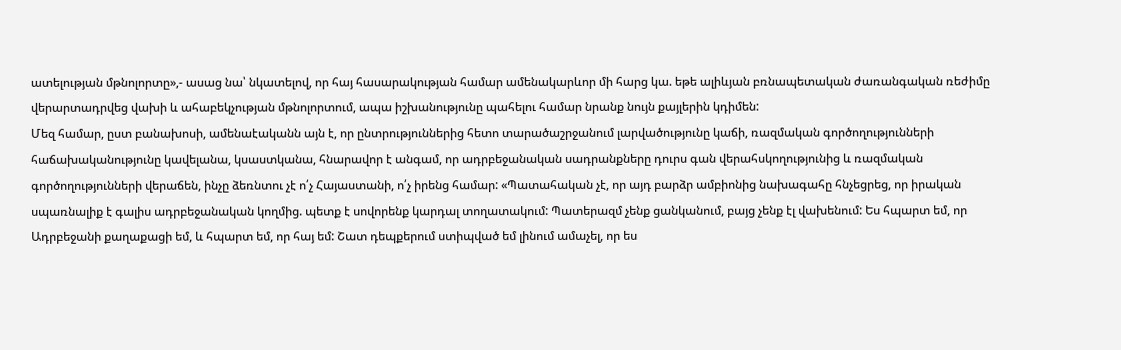ատելության մթնոլորտը»,- ասաց նա՝ նկատելով, որ հայ հասարակության համար ամենակարևոր մի հարց կա. եթե ալիևյան բռնապետական ժառանգական ռեժիմը վերարտադրվեց վախի և ահաբեկչության մթնոլորտում, ապա իշխանությունը պահելու համար նրանք նույն քայլերին կդիմեն:
Մեզ համար, ըստ բանախոսի, ամենաէականն այն է, որ ընտրություններից հետո տարածաշրջանում լարվածությունը կաճի, ռազմական գործողությունների հաճախականությունը կավելանա, կսաստկանա, հնարավոր է անգամ, որ ադրբեջանական սադրանքները դուրս գան վերահսկողությունից և ռազմական գործողությունների վերաճեն, ինչը ձեռնտու չէ ո՛չ Հայաստանի, ո՛չ իրենց համար: «Պատահական չէ, որ այդ բարձր ամբիոնից նախագահը հնչեցրեց, որ իրական սպառնալիք է գալիս ադրբեջանական կողմից. պետք է սովորենք կարդալ տողատակում: Պատերազմ չենք ցանկանում, բայց չենք էլ վախենում: Ես հպարտ եմ, որ Ադրբեջանի քաղաքացի եմ, և հպարտ եմ, որ հայ եմ: Շատ դեպքերում ստիպված եմ լինում ամաչել, որ ես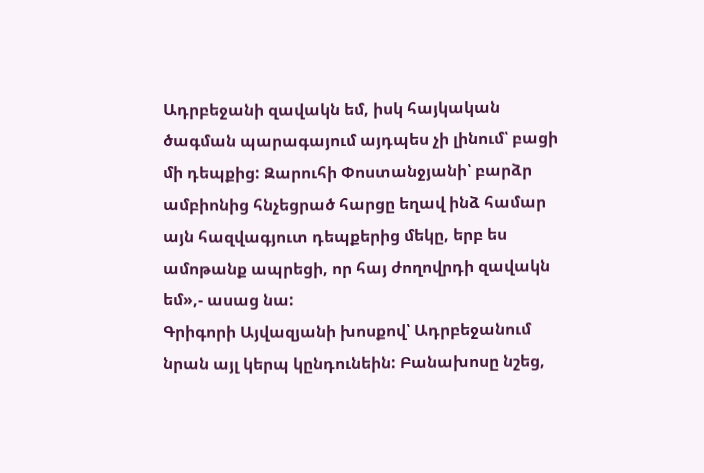Ադրբեջանի զավակն եմ, իսկ հայկական ծագման պարագայում այդպես չի լինում՝ բացի մի դեպքից: Զարուհի Փոստանջյանի՝ բարձր ամբիոնից հնչեցրած հարցը եղավ ինձ համար այն հազվագյուտ դեպքերից մեկը, երբ ես ամոթանք ապրեցի, որ հայ ժողովրդի զավակն եմ»,- ասաց նա:
Գրիգորի Այվազյանի խոսքով՝ Ադրբեջանում նրան այլ կերպ կընդունեին: Բանախոսը նշեց,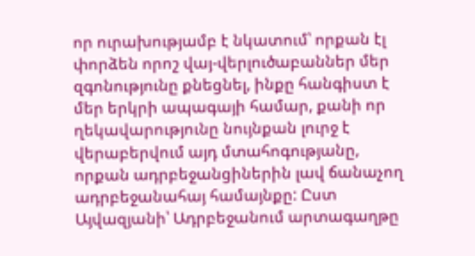որ ուրախությամբ է նկատում՝ որքան էլ փորձեն որոշ վայ-վերլուծաբաններ մեր զգոնությունը քնեցնել, ինքը հանգիստ է մեր երկրի ապագայի համար, քանի որ ղեկավարությունը նույնքան լուրջ է վերաբերվում այդ մտահոգությանը, որքան ադրբեջանցիներին լավ ճանաչող ադրբեջանահայ համայնքը: Ըստ Այվազյանի՝ Ադրբեջանում արտագաղթը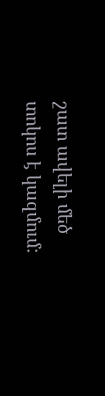շատ ավելի մեծ տոկոս է կազմում: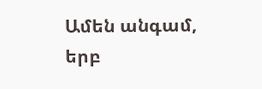Ամեն անգամ, երբ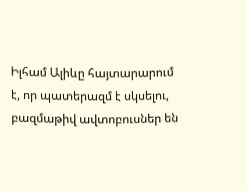Իլհամ Ալիևը հայտարարում է, որ պատերազմ է սկսելու, բազմաթիվ ավտոբուսներ են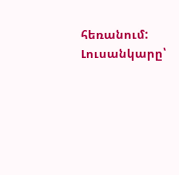հեռանում:
Լուսանկարը՝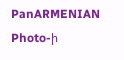PanARMENIAN Photo-ի